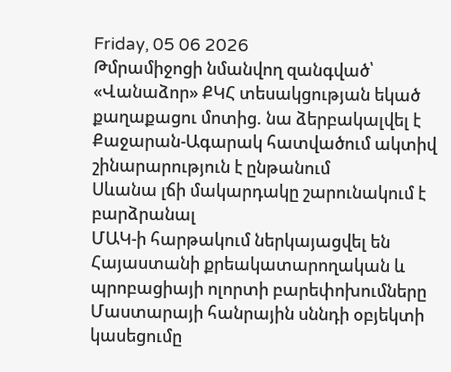Friday, 05 06 2026
Թմրամիջոցի նմանվող զանգված՝ «Վանաձոր» ՔԿՀ տեսակցության եկած քաղաքացու մոտից. նա ձերբակալվել է
Քաջարան-Ագարակ հատվածում ակտիվ շինարարություն է ընթանում
Սևանա լճի մակարդակը շարունակում է բարձրանալ
ՄԱԿ-ի հարթակում ներկայացվել են Հայաստանի քրեակատարողական և պրոբացիայի ոլորտի բարեփոխումները
Մաստարայի հանրային սննդի օբյեկտի կասեցումը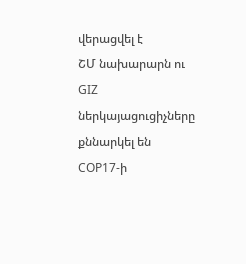վերացվել է
ՇՄ նախարարն ու GIZ ներկայացուցիչները քննարկել են COP17-ի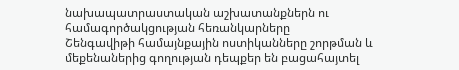նախապատրաստական աշխատանքներն ու համագործակցության հեռանկարները
Շենգավիթի համայնքային ոստիկանները շորթման և մեքենաներից գողության դեպքեր են բացահայտել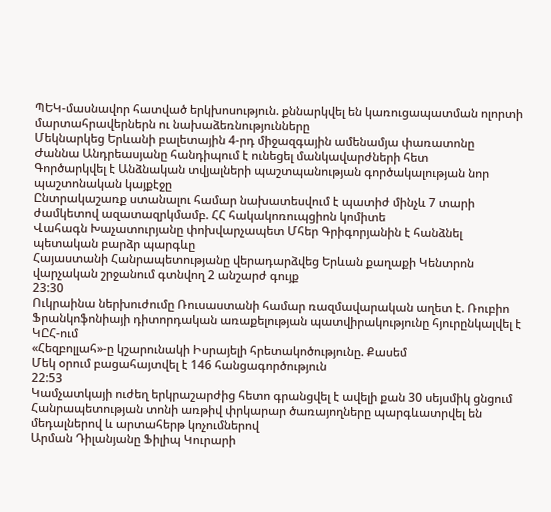ՊԵԿ-մասնավոր հատված երկխոսություն. քննարկվել են կառուցապատման ոլորտի մարտահրավերներն ու նախաձեռնությունները
Մեկնարկեց Երևանի բալետային 4-րդ միջազգային ամենամյա փառատոնը
Ժաննա Անդրեասյանը հանդիպում է ունեցել մանկավարժների հետ
Գործարկվել է Անձնական տվյալների պաշտպանության գործակալության նոր պաշտոնական կայքէջը
Ընտրակաշառք ստանալու համար նախատեսվում է պատիժ մինչև 7 տարի ժամկետով ազատազրկմամբ. ՀՀ հակակոռուպցիոն կոմիտե
Վահագն Խաչատուրյանը փոխվարչապետ Մհեր Գրիգորյանին է հանձնել պետական բարձր պարգևը
Հայաստանի Հանրապետությանը վերադարձվեց Երևան քաղաքի Կենտրոն վարչական շրջանում գտնվող 2 անշարժ գույք
23:30
Ուկրաինա ներխուժումը Ռուսաստանի համար ռազմավարական աղետ է. Ռուբիո
Ֆրանկոֆոնիայի դիտորդական առաքելության պատվիրակությունը հյուրընկալվել է ԿԸՀ-ում
«Հեզբոլլահ»-ը կշարունակի Իսրայելի հրետակոծությունը. Քասեմ
Մեկ օրում բացահայտվել է 146 հանցագործություն
22:53
Կամչատկայի ուժեղ երկրաշարժից հետո գրանցվել է ավելի քան 30 սեյսմիկ ցնցում
Հանրապետության տոնի առթիվ փրկարար ծառայողները պարգևատրվել են մեդալներով և արտահերթ կոչումներով
Արման Դիլանյանը Ֆիլիպ Կուրարի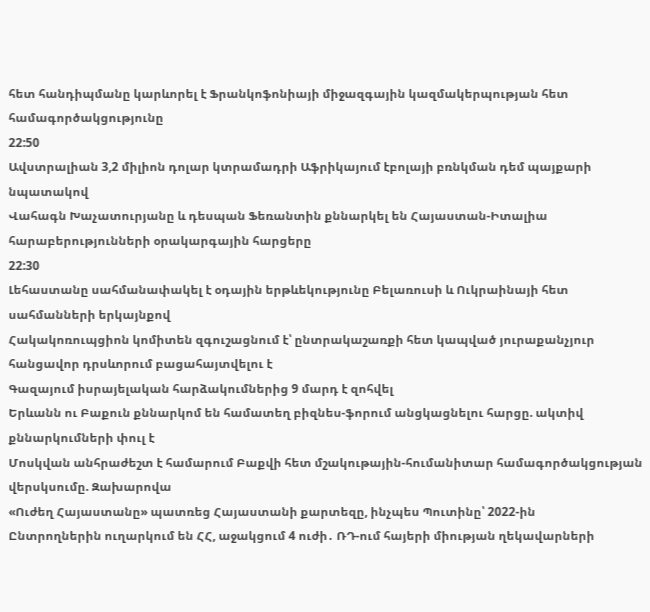հետ հանդիպմանը կարևորել է Ֆրանկոֆոնիայի միջազգային կազմակերպության հետ համագործակցությունը
22:50
Ավստրալիան 3,2 միլիոն դոլար կտրամադրի Աֆրիկայում էբոլայի բռնկման դեմ պայքարի նպատակով
Վահագն Խաչատուրյանը և դեսպան Ֆեռանտին քննարկել են Հայաստան-Իտալիա հարաբերությունների օրակարգային հարցերը
22:30
Լեհաստանը սահմանափակել է օդային երթևեկությունը Բելառուսի և Ուկրաինայի հետ սահմանների երկայնքով
Հակակոռուպցիոն կոմիտեն զգուշացնում է՝ ընտրակաշառքի հետ կապված յուրաքանչյուր հանցավոր դրսևորում բացահայտվելու է
Գազայում իսրայելական հարձակումներից 9 մարդ է զոհվել
Երևանն ու Բաքուն քննարկոմ են համատեղ բիզնես-ֆորում անցկացնելու հարցը. ակտիվ քննարկումների փուլ է
Մոսկվան անհրաժեշտ է համարում Բաքվի հետ մշակութային-հումանիտար համագործակցության վերսկսումը. Զախարովա
«Ուժեղ Հայաստանը» պատռեց Հայաստանի քարտեզը, ինչպես Պուտինը՝ 2022-ին
Ընտրողներին ուղարկում են ՀՀ, աջակցում 4 ուժի․ ՌԴ-ում հայերի միության ղեկավարների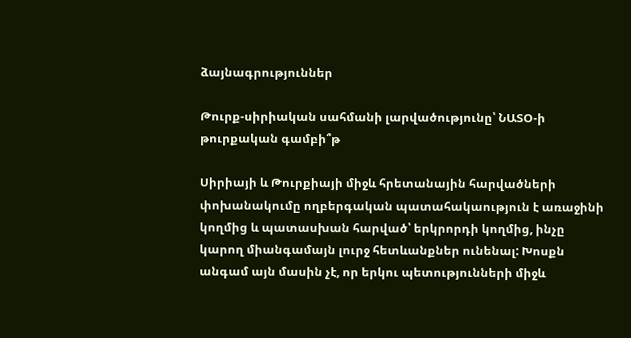ձայնագրություններ

Թուրք-սիրիական սահմանի լարվածությունը՝ ՆԱՏՕ-ի թուրքական գամբի՞թ

Սիրիայի և Թուրքիայի միջև հրետանային հարվածների փոխանակումը ողբերգական պատահակաություն է առաջինի կողմից և պատասխան հարված՝ երկրորդի կողմից, ինչը կարող միանգամայն լուրջ հետևանքներ ունենալ: Խոսքն անգամ այն մասին չէ, որ երկու պետությունների միջև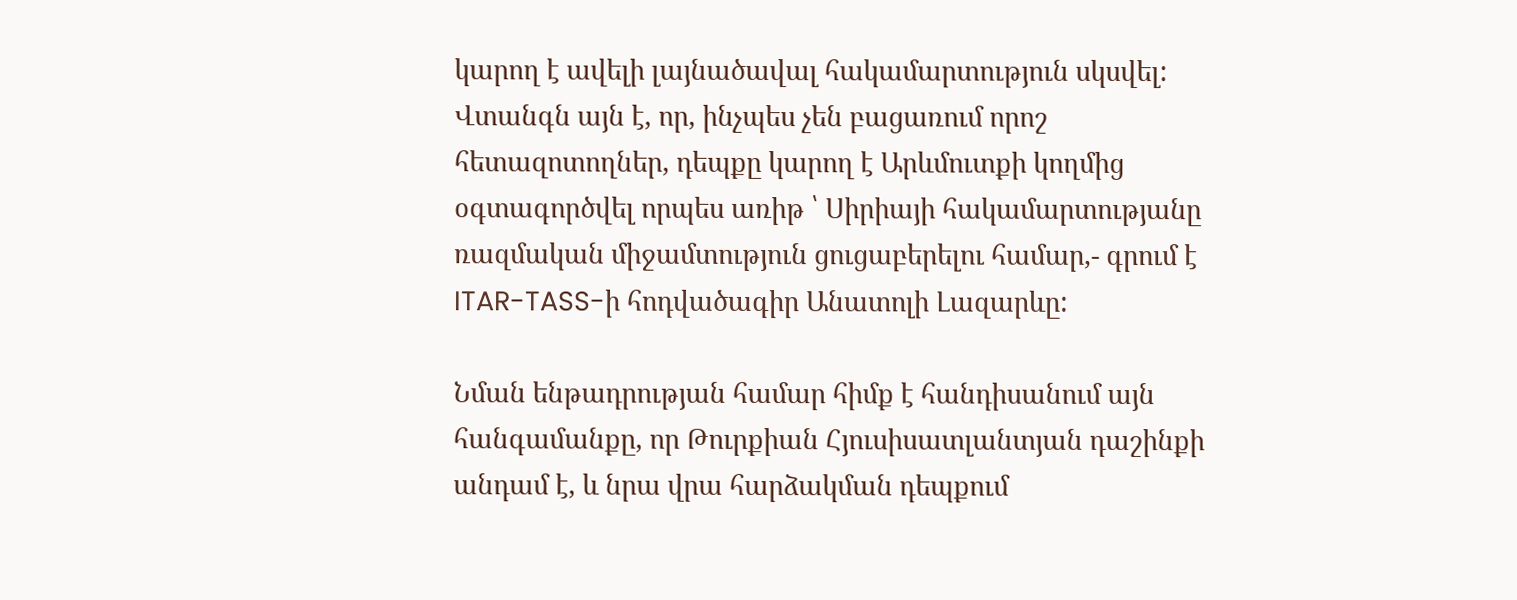կարող է ավելի լայնածավալ հակամարտություն սկսվել: Վտանգն այն է, որ, ինչպես չեն բացառում որոշ հետազոտողներ, դեպքը կարող է Արևմուտքի կողմից օգտագործվել որպես առիթ ՝ Սիրիայի հակամարտությանը ռազմական միջամտություն ցուցաբերելու համար,- գրում է ITAR-TASS-ի հոդվածագիր Անատոլի Լազարևը:

Նման ենթադրության համար հիմք է հանդիսանում այն հանգամանքը, որ Թուրքիան Հյուսիսատլանտյան դաշինքի անդամ է, և նրա վրա հարձակման դեպքում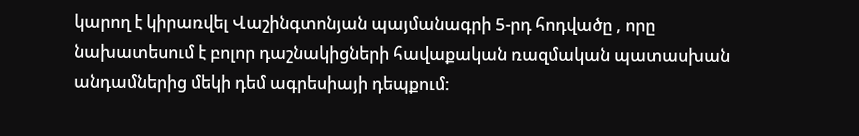կարող է կիրառվել Վաշինգտոնյան պայմանագրի 5-րդ հոդվածը , որը նախատեսում է բոլոր դաշնակիցների հավաքական ռազմական պատասխան անդամներից մեկի դեմ ագրեսիայի դեպքում: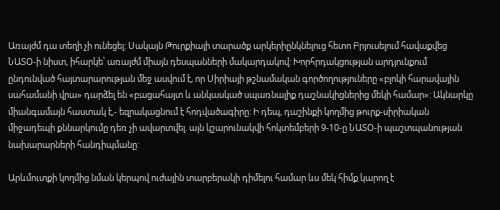Առայժմ դա տեղի չի ունեցել: Սակայն Թուրքիայի տարածք արկերիընկնելուց հետո Բրյուսելում հավաքվեց ՆԱՏՕ-ի նիստ, իհարկե՝ առայժմ միայն դեսպանների մակարդակով: Խորհրդակցության արդյունքում ընդունված հայտարարության մեջ ասվում է, որ Սիրիայի թշնամական գործողություները «բլոկի հարավային սահամանի վրա» դարձել են «բացահայտ և անկասկած սպառնալիք դաշնակիցներից մեկի համար»: Ակնարկը միանգամայն հաստակ է,- եզրակացնում է հոդվածագիրը: Ի դեպ, դաշինքի կողմից թուրք-սիրիական միջադեպի քննարկումը դեռ չի ավարտվել. այն կշարունակվի հոկտեմբերի 9-10-ը ՆԱՏՕ-ի պաշտպանության նախարարների հանդիպմանը:

Արևմուտքի կողմից նման կերպով ուժային տարբերակի դիմելու համար ևս մեկ հիմք կարող է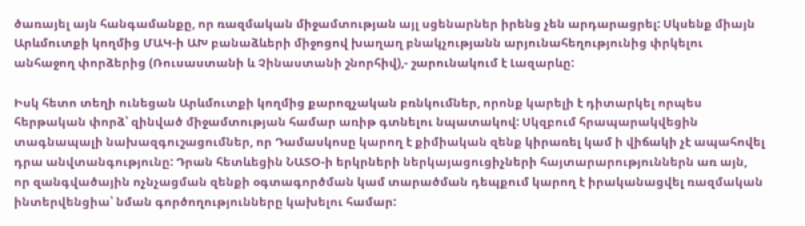ծառայել այն հանգամանքը, որ ռազմական միջամտության այլ սցենարներ իրենց չեն արդարացրել: Սկսենք միայն Արևմուտքի կողմից ՄԱԿ-ի ԱԽ բանաձևերի միջոցով խաղաղ բնակչությանն արյունահեղությունից փրկելու անհաջող փորձերից (Ռուսաստանի և Չինաստանի շնորհիվ),- շարունակում է Լազարևը:

Իսկ հետո տեղի ունեցան Արևմուտքի կողմից քարոզչական բռնկումներ, որոնք կարելի է դիտարկել որպես հերթական փորձ՝ զինված միջամտության համար առիթ գտնելու նպատակով: Սկզբում հրապարակվեցին տագնապալի նախազգուշացումներ, որ Դամասկոսը կարող է քիմիական զենք կիրառել կամ ի վիճակի չէ ապահովել դրա անվտանգությունը: Դրան հետևեցին ՆԱՏՕ-ի երկրների ներկայացուցիչների հայտարարություններն առ այն, որ զանգվածային ոչնչացման զենքի օգտագործման կամ տարածման դեպքում կարող է իրականացվել ռազմական ինտերվենցիա՝ նման գործողությունները կախելու համար: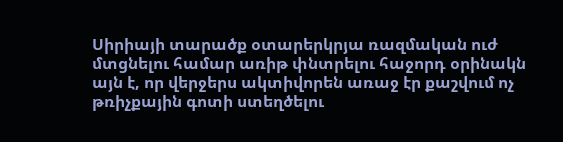Սիրիայի տարածք օտարերկրյա ռազմական ուժ մտցնելու համար առիթ փնտրելու հաջորդ օրինակն այն է, որ վերջերս ակտիվորեն առաջ էր քաշվում ոչ թռիչքային գոտի ստեղծելու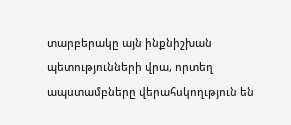տարբերակը այն ինքնիշխան պետությունների վրա, որտեղ ապստամբները վերահսկողւթյուն են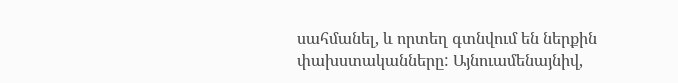սահմանել, և որտեղ գտնվում են ներքին փախստականները: Այնուամենայնիվ,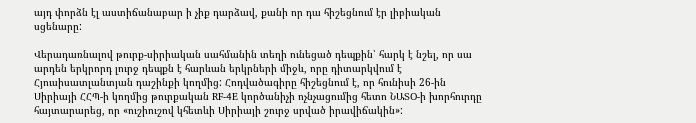այդ փորձն էլ աստիճանաբար ի չիք դարձավ, քանի որ դա հիշեցնում էր լիբիական սցենարը:

Վերադառնալով թուրք-սիրիական սահմանին տեղի ունեցած դեպքին՝ հարկ է նշել, որ սա արդեն երկրորդ լուրջ դեպքն է հարևան երկրների միջև, որը դիտարկվում է Հյուսիսատլանտյան դաշինքի կողմից: Հոդվածագիրը հիշեցնում է, որ հունիսի 26-ին Սիրիայի ՀՀՊ-ի կողմից թուրքական RF-4E կործանիչի ոչնչացումից հետո ՆԱՏՕ-ի խորհուրդը հայտարարեց, որ «ուշիուշով կհետևի Սիրիայի շուրջ սրված իրավիճակին»: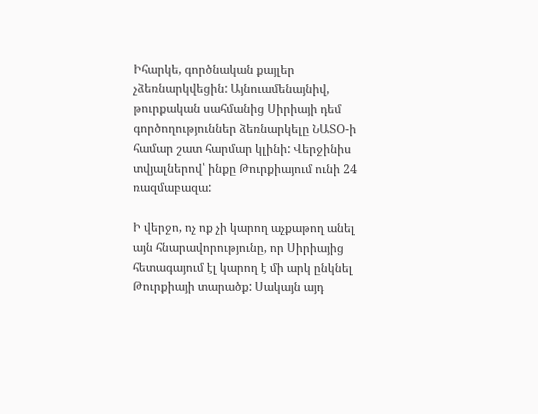Իհարկե, գործնական քայլեր չձեռնարկվեցին: Այնուամենայնիվ, թուրքական սահմանից Սիրիայի դեմ գործողություններ ձեռնարկելը ՆԱՏՕ-ի համար շատ հարմար կլինի: Վերջինիս տվյալներով՝ ինքը Թուրքիայում ունի 24 ռազմաբազա:

Ի վերջո, ոչ ոք չի կարող աչքաթող անել այն հնարավորությունը, որ Սիրիայից հետագայում էլ կարող է մի արկ ընկնել Թուրքիայի տարածք: Սակայն այդ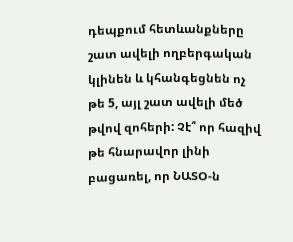դեպքում հետևանքները շատ ավելի ողբերգական կլինեն և կհանգեցնեն ոչ թե 5, այլ շատ ավելի մեծ թվով զոհերի: Չէ՞ որ հազիվ թե հնարավոր լինի բացառել, որ ՆԱՏՕ-ն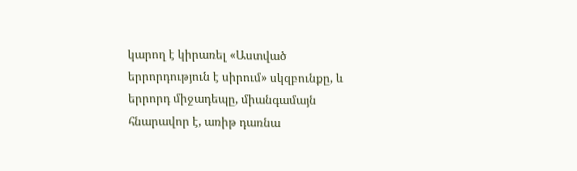կարող է կիրառել «Աստված երրորդություն է սիրում» սկզբունքը, և երրորդ միջադեպը, միանգամայն հնարավոր է, առիթ դառնա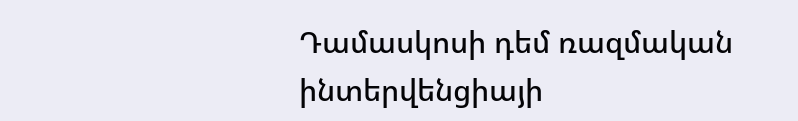Դամասկոսի դեմ ռազմական ինտերվենցիայի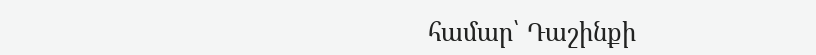համար՝ Դաշինքի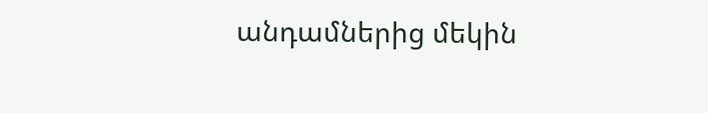անդամներից մեկին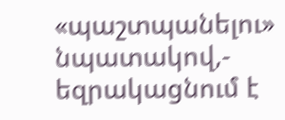«պաշտպանելու» նպատակով,- եզրակացնում է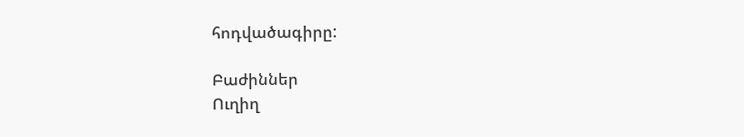հոդվածագիրը:

Բաժիններ
Ուղիղ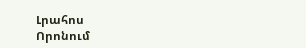Լրահոս
Որոնում